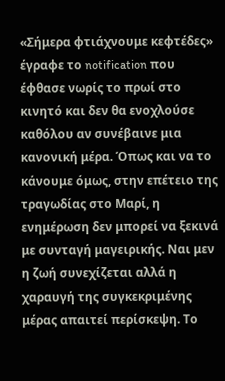«Σήμερα φτιάχνουμε κεφτέδες» έγραφε το notification που έφθασε νωρίς το πρωί στο κινητό και δεν θα ενοχλούσε καθόλου αν συνέβαινε μια κανονική μέρα. Όπως και να το κάνουμε όμως, στην επέτειο της τραγωδίας στο Μαρί, η ενημέρωση δεν μπορεί να ξεκινά με συνταγή μαγειρικής. Ναι μεν η ζωή συνεχίζεται αλλά η χαραυγή της συγκεκριμένης μέρας απαιτεί περίσκεψη. Το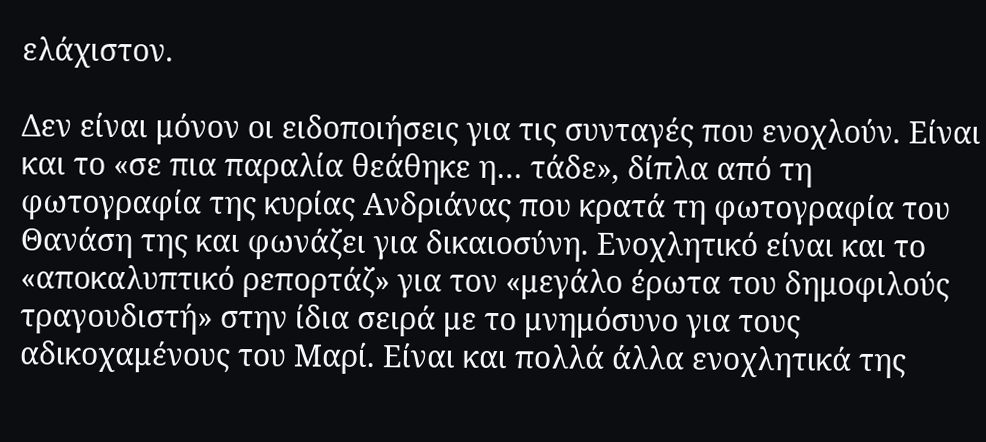ελάχιστον.

Δεν είναι μόνον οι ειδοποιήσεις για τις συνταγές που ενοχλούν. Είναι και το «σε πια παραλία θεάθηκε η… τάδε», δίπλα από τη φωτογραφία της κυρίας Ανδριάνας που κρατά τη φωτογραφία του Θανάση της και φωνάζει για δικαιοσύνη. Ενοχλητικό είναι και το «αποκαλυπτικό ρεπορτάζ» για τον «μεγάλο έρωτα τoυ δημοφιλούς τραγουδιστή» στην ίδια σειρά με το μνημόσυνο για τους αδικοχαμένους του Μαρί. Είναι και πολλά άλλα ενοχλητικά της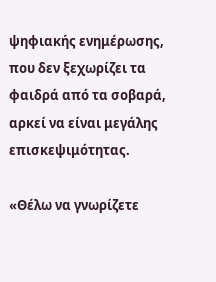ψηφιακής ενημέρωσης, που δεν ξεχωρίζει τα φαιδρά από τα σοβαρά, αρκεί να είναι μεγάλης επισκεψιμότητας.

«Θέλω να γνωρίζετε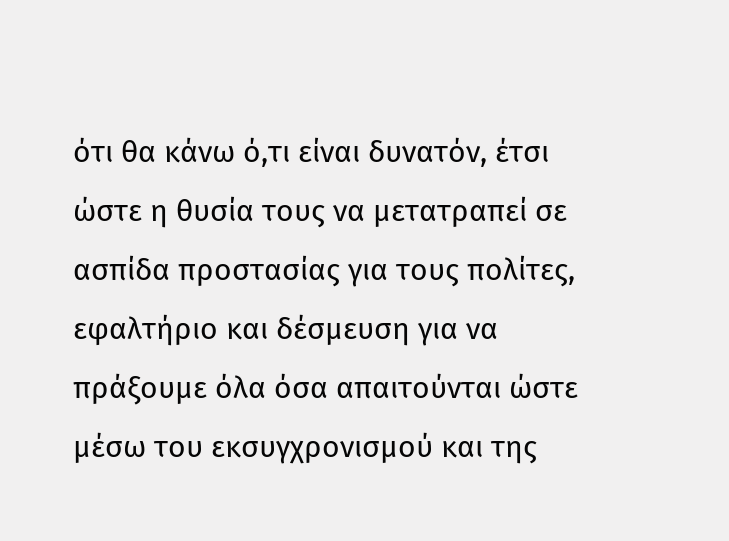ότι θα κάνω ό,τι είναι δυνατόν, έτσι ώστε η θυσία τους να μετατραπεί σε ασπίδα προστασίας για τους πολίτες, εφαλτήριο και δέσμευση για να πράξουμε όλα όσα απαιτούνται ώστε μέσω του εκσυγχρονισμού και της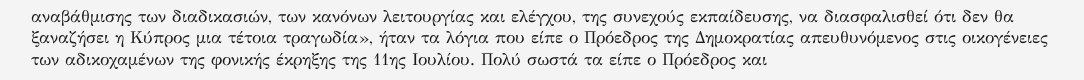αναβάθμισης των διαδικασιών, των κανόνων λειτουργίας και ελέγχου, της συνεχούς εκπαίδευσης, να διασφαλισθεί ότι δεν θα ξαναζήσει η Κύπρος μια τέτοια τραγωδία», ήταν τα λόγια που είπε ο Πρόεδρος της Δημοκρατίας απευθυνόμενος στις οικογένειες των αδικοχαμένων της φονικής έκρηξης της 11ης Ιουλίου. Πολύ σωστά τα είπε ο Πρόεδρος και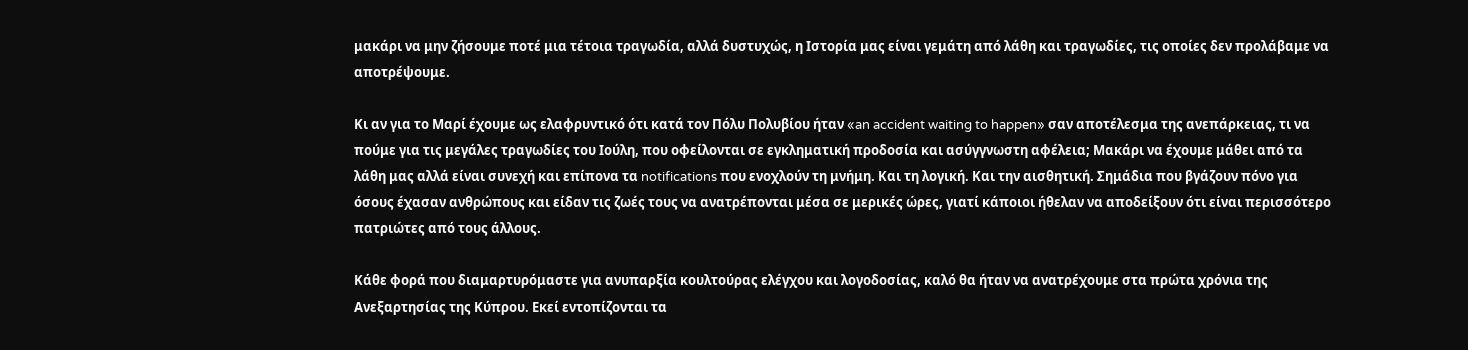μακάρι να μην ζήσουμε ποτέ μια τέτοια τραγωδία, αλλά δυστυχώς, η Ιστορία μας είναι γεμάτη από λάθη και τραγωδίες, τις οποίες δεν προλάβαμε να αποτρέψουμε.

Κι αν για το Μαρί έχουμε ως ελαφρυντικό ότι κατά τον Πόλυ Πολυβίου ήταν «an accident waiting to happen» σαν αποτέλεσμα της ανεπάρκειας, τι να πούμε για τις μεγάλες τραγωδίες του Ιούλη, που οφείλονται σε εγκληματική προδοσία και ασύγγνωστη αφέλεια; Μακάρι να έχουμε μάθει από τα λάθη μας αλλά είναι συνεχή και επίπονα τα notifications που ενοχλούν τη μνήμη. Και τη λογική. Και την αισθητική. Σημάδια που βγάζουν πόνο για όσους έχασαν ανθρώπους και είδαν τις ζωές τους να ανατρέπονται μέσα σε μερικές ώρες, γιατί κάποιοι ήθελαν να αποδείξουν ότι είναι περισσότερο πατριώτες από τους άλλους.

Κάθε φορά που διαμαρτυρόμαστε για ανυπαρξία κουλτούρας ελέγχου και λογοδοσίας, καλό θα ήταν να ανατρέχουμε στα πρώτα χρόνια της Ανεξαρτησίας της Κύπρου. Εκεί εντοπίζονται τα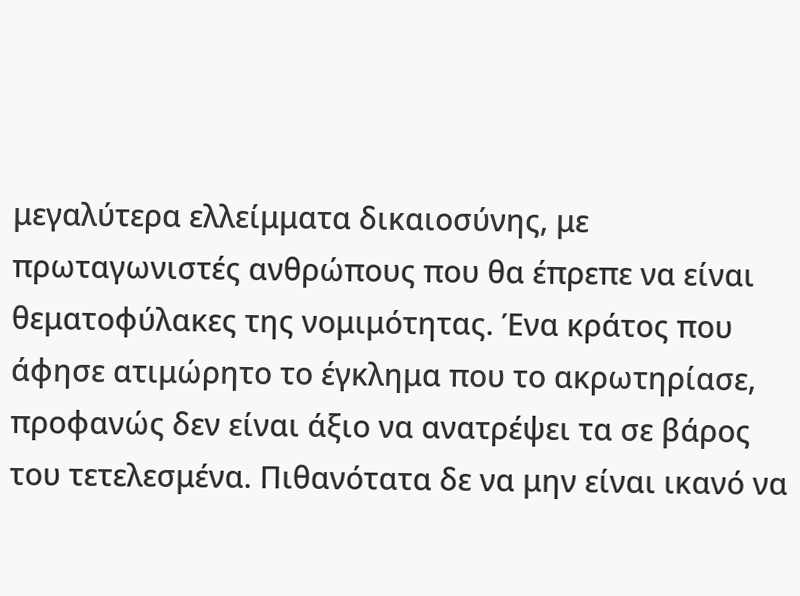μεγαλύτερα ελλείμματα δικαιοσύνης, με πρωταγωνιστές ανθρώπους που θα έπρεπε να είναι θεματοφύλακες της νομιμότητας. Ένα κράτος που άφησε ατιμώρητο το έγκλημα που το ακρωτηρίασε, προφανώς δεν είναι άξιο να ανατρέψει τα σε βάρος του τετελεσμένα. Πιθανότατα δε να μην είναι ικανό να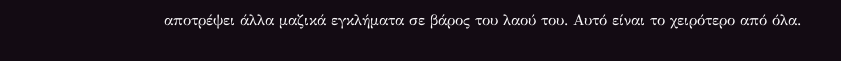αποτρέψει άλλα μαζικά εγκλήματα σε βάρος του λαού του. Αυτό είναι το χειρότερο από όλα.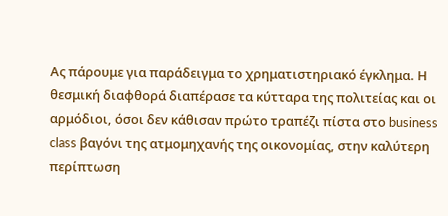Aς πάρουμε για παράδειγμα το χρηματιστηριακό έγκλημα. Η θεσμική διαφθορά διαπέρασε τα κύτταρα της πολιτείας και οι αρμόδιοι, όσοι δεν κάθισαν πρώτο τραπέζι πίστα στο business class βαγόνι της ατμομηχανής της οικονομίας, στην καλύτερη περίπτωση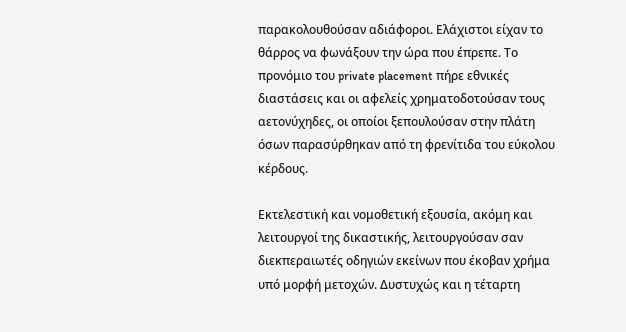παρακολουθούσαν αδιάφοροι. Eλάχιστοι είχαν το θάρρος να φωνάξουν την ώρα που έπρεπε. Το προνόμιο του private placement πήρε εθνικές διαστάσεις και οι αφελείς χρηματοδοτούσαν τους αετονύχηδες, οι οποίοι ξεπουλούσαν στην πλάτη όσων παρασύρθηκαν από τη φρενίτιδα του εύκολου κέρδους.

Εκτελεστική και νομοθετική εξουσία, ακόμη και λειτουργοί της δικαστικής, λειτουργούσαν σαν διεκπεραιωτές οδηγιών εκείνων που έκοβαν χρήμα υπό μορφή μετοχών. Δυστυχώς και η τέταρτη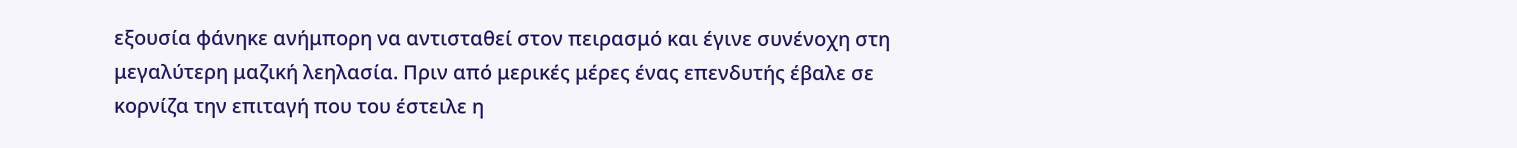εξουσία φάνηκε ανήμπορη να αντισταθεί στον πειρασμό και έγινε συνένοχη στη μεγαλύτερη μαζική λεηλασία. Πριν από μερικές μέρες ένας επενδυτής έβαλε σε κορνίζα την επιταγή που του έστειλε η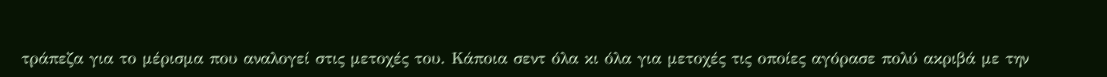τράπεζα για το μέρισμα που αναλογεί στις μετοχές του. Κάποια σεντ όλα κι όλα για μετοχές τις οποίες αγόρασε πολύ ακριβά με την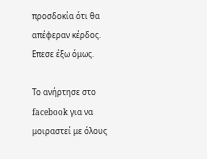προσδοκία ότι θα απέφεραν κέρδος. Επεσε έξω όμως.

Το ανήρτησε στο facebook για να μοιραστεί με όλους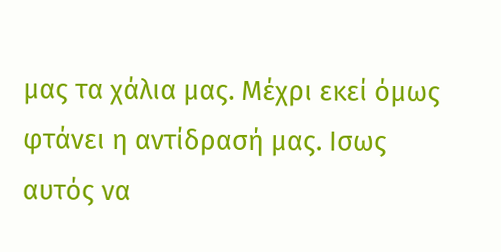μας τα χάλια μας. Μέχρι εκεί όμως φτάνει η αντίδρασή μας. Ισως αυτός να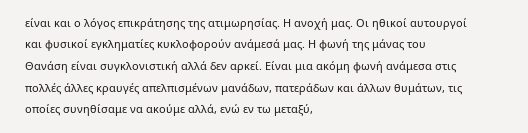είναι και ο λόγος επικράτησης της ατιμωρησίας. Η ανοχή μας. Οι ηθικοί αυτουργοί και φυσικοί εγκληματίες κυκλοφορούν ανάμεσά μας. Η φωνή της μάνας του Θανάση είναι συγκλονιστική αλλά δεν αρκεί. Είναι μια ακόμη φωνή ανάμεσα στις πολλές άλλες κραυγές απελπισμένων μανάδων, πατεράδων και άλλων θυμάτων, τις οποίες συνηθίσαμε να ακούμε αλλά, ενώ εν τω μεταξύ,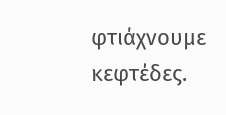φτιάχνουμε κεφτέδες.